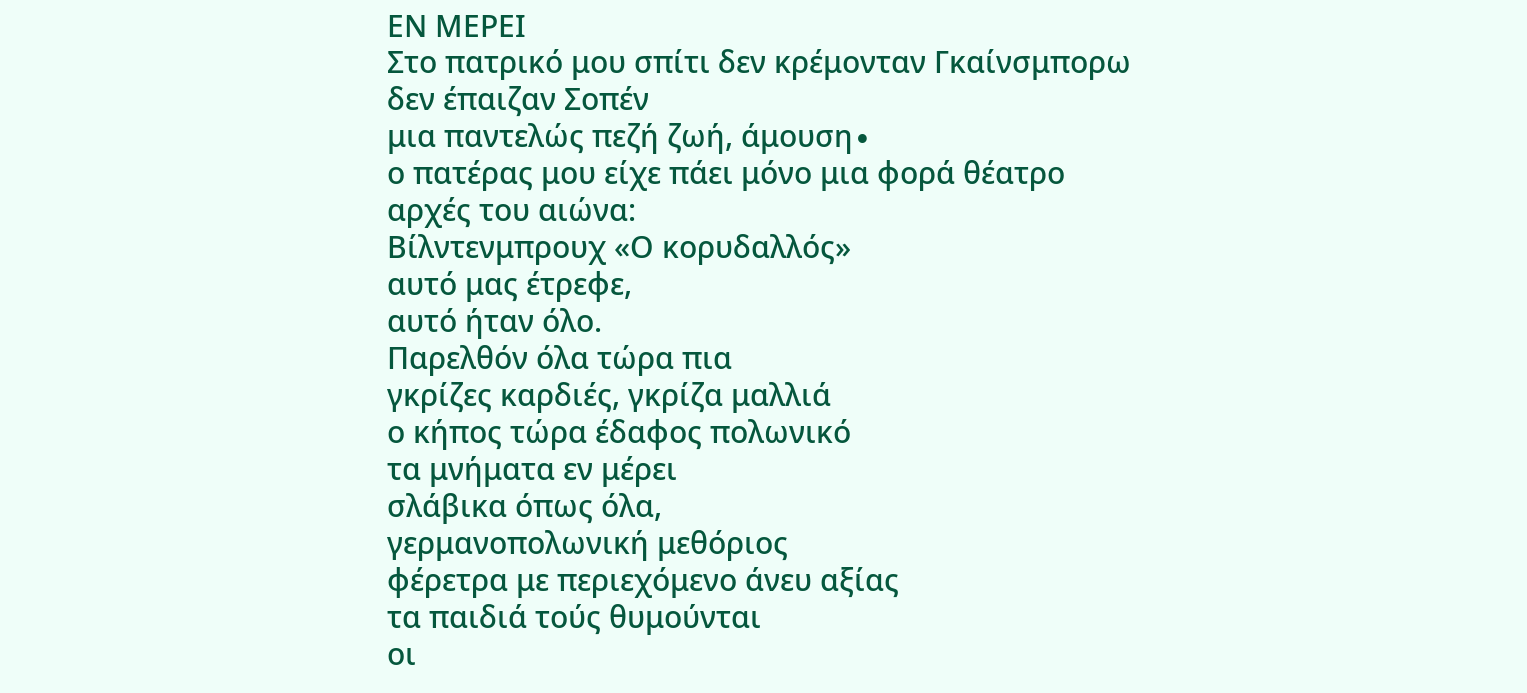ΕΝ ΜΕΡΕΙ
Στο πατρικό μου σπίτι δεν κρέμονταν Γκαίνσμπορω
δεν έπαιζαν Σοπέν
μια παντελώς πεζή ζωή, άμουση∙
ο πατέρας μου είχε πάει μόνο μια φορά θέατρο
αρχές του αιώνα:
Βίλντενμπρουχ «Ο κορυδαλλός»
αυτό μας έτρεφε,
αυτό ήταν όλο.
Παρελθόν όλα τώρα πια
γκρίζες καρδιές, γκρίζα μαλλιά
ο κήπος τώρα έδαφος πολωνικό
τα μνήματα εν μέρει
σλάβικα όπως όλα,
γερμανοπολωνική μεθόριος
φέρετρα με περιεχόμενο άνευ αξίας
τα παιδιά τούς θυμούνται
οι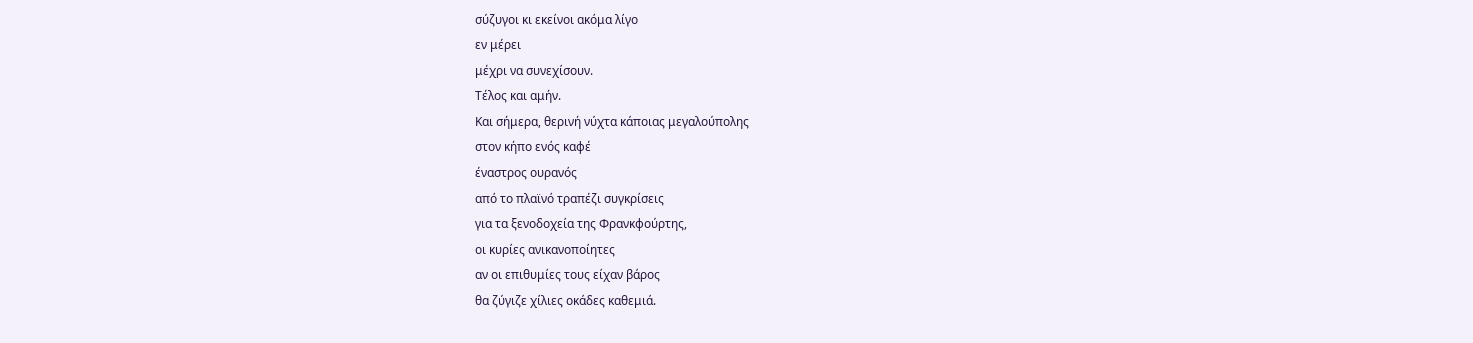σύζυγοι κι εκείνοι ακόμα λίγο
εν μέρει
μέχρι να συνεχίσουν.
Τέλος και αμήν.
Και σήμερα, θερινή νύχτα κάποιας μεγαλούπολης
στον κήπο ενός καφέ
έναστρος ουρανός
από το πλαϊνό τραπέζι συγκρίσεις
για τα ξενοδοχεία της Φρανκφούρτης,
οι κυρίες ανικανοποίητες
αν οι επιθυμίες τους είχαν βάρος
θα ζύγιζε χίλιες οκάδες καθεμιά.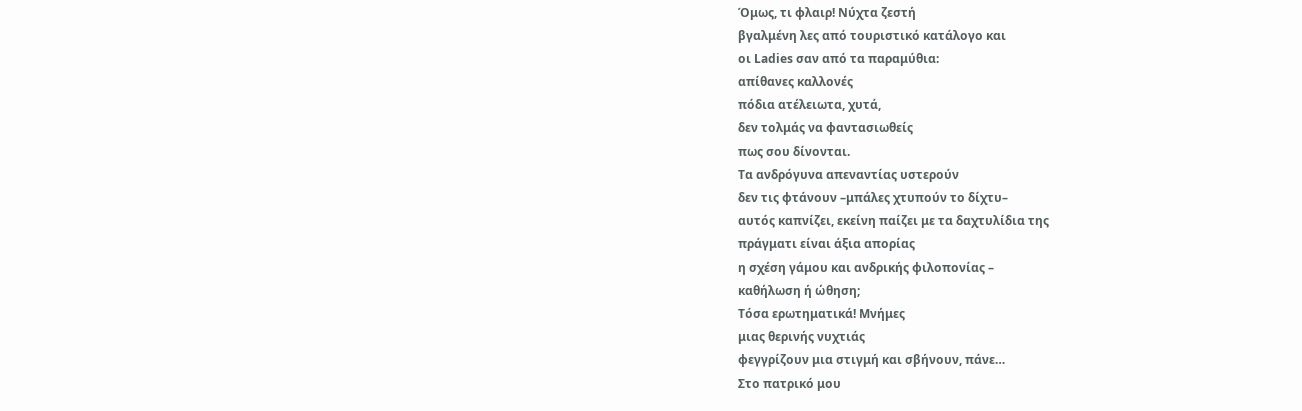Όμως, τι φλαιρ! Νύχτα ζεστή
βγαλμένη λες από τουριστικό κατάλογο και
οι Ladies σαν από τα παραμύθια:
απίθανες καλλονές
πόδια ατέλειωτα, χυτά,
δεν τολμάς να φαντασιωθείς
πως σου δίνονται.
Τα ανδρόγυνα απεναντίας υστερούν
δεν τις φτάνουν –μπάλες χτυπούν το δίχτυ–
αυτός καπνίζει, εκείνη παίζει με τα δαχτυλίδια της
πράγματι είναι άξια απορίας
η σχέση γάμου και ανδρικής φιλοπονίας –
καθήλωση ή ώθηση;
Τόσα ερωτηματικά! Μνήμες
μιας θερινής νυχτιάς
φεγγρίζουν μια στιγμή και σβήνουν, πάνε…
Στο πατρικό μου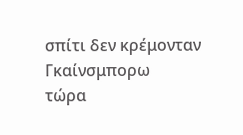σπίτι δεν κρέμονταν Γκαίνσμπορω
τώρα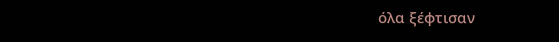όλα ξέφτισαν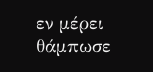εν μέρει θάμπωσε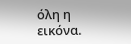όλη η εικόνα.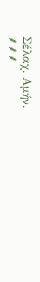Σέλαχ. Αμήν.
⸙⸙⸙